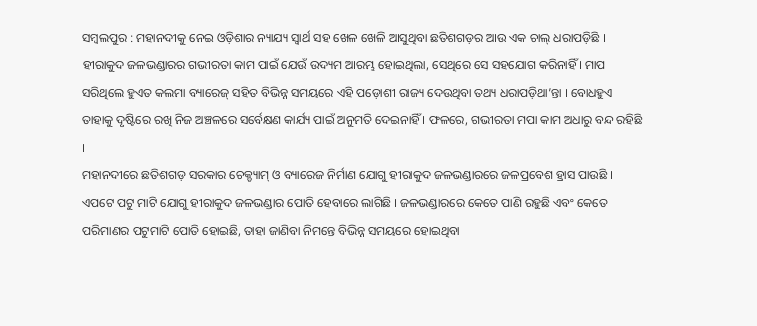ସମ୍ବଲପୁର : ମହାନଦୀକୁ ନେଇ ଓଡ଼ିଶାର ନ୍ୟାଯ୍ୟ ସ୍ବାର୍ଥ ସହ ଖେଳ ଖେଳି ଆସୁଥିବା ଛତିଶଗଡ଼ର ଆଉ ଏକ ଚାଲ୍ ଧରାପଡ଼ିଛି । ହୀରାକୁଦ ଜଳଭଣ୍ଡାରର ଗଭୀରତା କାମ ପାଇଁ ଯେଉଁ ଉଦ୍ୟମ ଆରମ୍ଭ ହୋଇଥିଲା, ସେଥିରେ ସେ ସହଯୋଗ କରିନାହିଁ । ମାପ ସରିଥିଲେ ହୁଏତ କଲମା ବ୍ୟାରେଜ୍ ସହିତ ବିଭିନ୍ନ ସମୟରେ ଏହି ପଡ଼ୋଶୀ ରାଜ୍ୟ ଦେଉଥିବା ତଥ୍ୟ ଧରାପଡ଼ିଥା’ନ୍ତା । ବୋଧହୁଏ ତାହାକୁ ଦୃଷ୍ଟିରେ ରଖି ନିଜ ଅଞ୍ଚଳରେ ସର୍ବେକ୍ଷଣ କାର୍ଯ୍ୟ ପାଇଁ ଅନୁମତି ଦେଇନାହିଁ । ଫଳରେ, ଗଭୀରତା ମପା କାମ ଅଧାରୁ ବନ୍ଦ ରହିଛି ।
ମହାନଦୀରେ ଛତିଶଗଡ଼ ସରକାର ଚେକ୍ଡ୍ୟାମ୍ ଓ ବ୍ୟାରେଜ ନିର୍ମାଣ ଯୋଗୁ ହୀରାକୁଦ ଜଳଭଣ୍ଡାରରେ ଜଳପ୍ରବେଶ ହ୍ରାସ ପାଉଛି । ଏପଟେ ପଟୁ ମାଟି ଯୋଗୁ ହୀରାକୁଦ ଜଳଭଣ୍ଡାର ପୋତି ହେବାରେ ଲାଗିଛି । ଜଳଭଣ୍ଡାରରେ କେତେ ପାଣି ରହୁଛି ଏବଂ କେତେ ପରିମାଣର ପଟୁମାଟି ପୋତି ହୋଇଛି, ତାହା ଜାଣିବା ନିମନ୍ତେ ବିଭିନ୍ନ ସମୟରେ ହୋଇଥିବା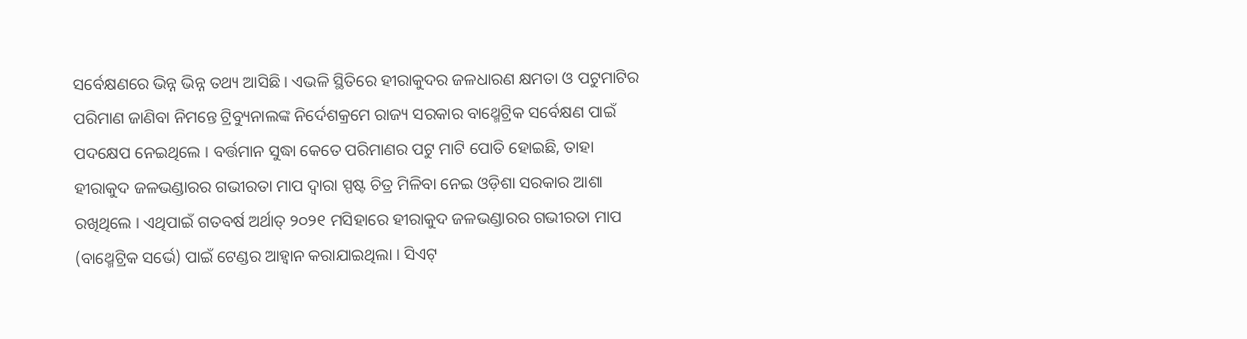ସର୍ବେକ୍ଷଣରେ ଭିନ୍ନ ଭିନ୍ନ ତଥ୍ୟ ଆସିଛି । ଏଭଳି ସ୍ଥିତିରେ ହୀରାକୁଦର ଜଳଧାରଣ କ୍ଷମତା ଓ ପଟୁମାଟିର ପରିମାଣ ଜାଣିବା ନିମନ୍ତେ ଟ୍ରିବ୍ୟୁନାଲଙ୍କ ନିର୍ଦେଶକ୍ରମେ ରାଜ୍ୟ ସରକାର ବାଥ୍ମେଟ୍ରିକ ସର୍ବେକ୍ଷଣ ପାଇଁ ପଦକ୍ଷେପ ନେଇଥିଲେ । ବର୍ତ୍ତମାନ ସୁଦ୍ଧା କେତେ ପରିମାଣର ପଟୁ ମାଟି ପୋତି ହୋଇଛି, ତାହା ହୀରାକୁଦ ଜଳଭଣ୍ଡାରର ଗଭୀରତା ମାପ ଦ୍ବାରା ସ୍ପଷ୍ଟ ଚିତ୍ର ମିଳିବା ନେଇ ଓଡ଼ିଶା ସରକାର ଆଶା ରଖିଥିଲେ । ଏଥିପାଇଁ ଗତବର୍ଷ ଅର୍ଥାତ୍ ୨୦୨୧ ମସିହାରେ ହୀରାକୁଦ ଜଳଭଣ୍ଡାରର ଗଭୀରତା ମାପ (ବାଥ୍ମେଟ୍ରିକ ସର୍ଭେ) ପାଇଁ ଟେଣ୍ଡର ଆହ୍ବାନ କରାଯାଇଥିଲା । ସିଏଟ୍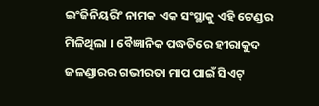ଇଂଜିନିୟରିଂ ନାମକ ଏକ ସଂସ୍ଥାକୁ ଏହି ଟେଣ୍ଡର ମିଳିଥିଲା । ବୈଜ୍ଞାନିକ ପଦ୍ଧତିରେ ହୀରାକୁଦ ଜଳଣ୍ଡାରର ଗଭୀରତା ମାପ ପାଇଁ ସିଏଟ୍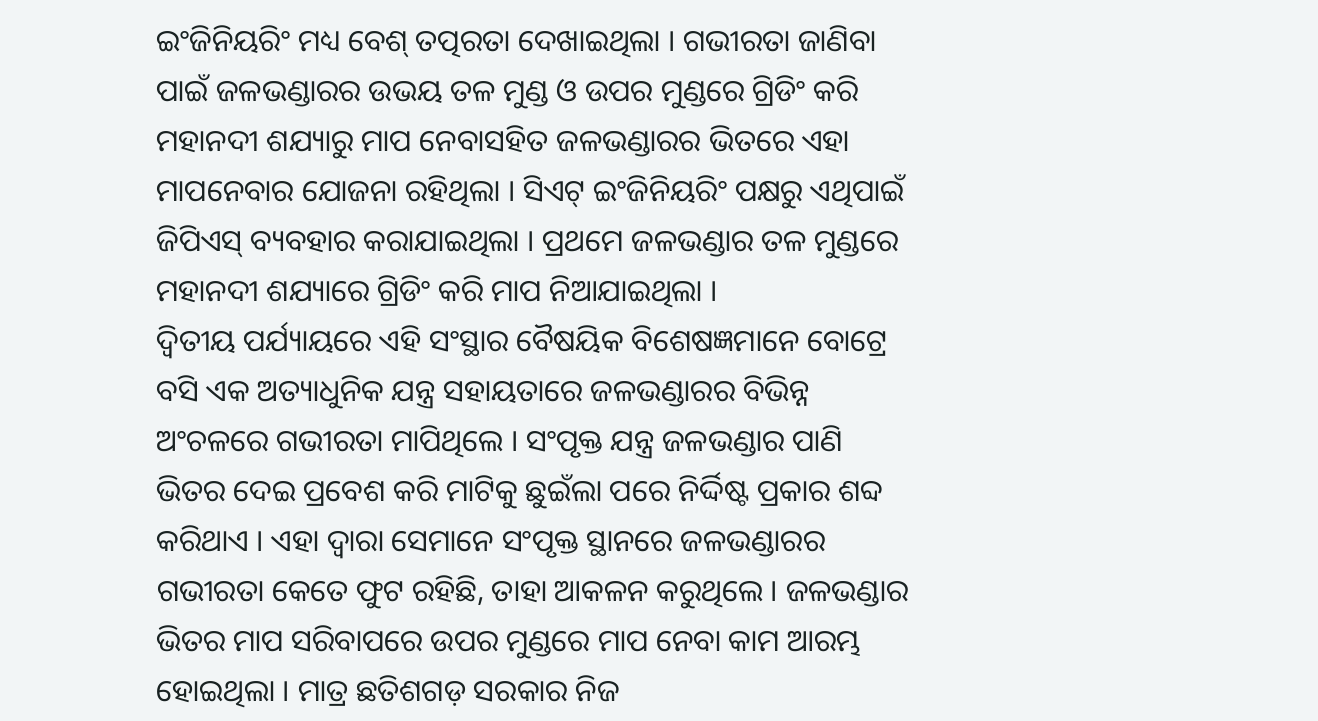ଇଂଜିନିୟରିଂ ମଧ୍ୟ ବେଶ୍ ତତ୍ପରତା ଦେଖାଇଥିଲା । ଗଭୀରତା ଜାଣିବା ପାଇଁ ଜଳଭଣ୍ଡାରର ଉଭୟ ତଳ ମୁଣ୍ଡ ଓ ଉପର ମୁଣ୍ଡରେ ଗ୍ରିଡିଂ କରି ମହାନଦୀ ଶଯ୍ୟାରୁ ମାପ ନେବାସହିତ ଜଳଭଣ୍ଡାରର ଭିତରେ ଏହା ମାପନେବାର ଯୋଜନା ରହିଥିଲା । ସିଏଟ୍ ଇଂଜିନିୟରିଂ ପକ୍ଷରୁ ଏଥିପାଇଁ ଜିପିଏସ୍ ବ୍ୟବହାର କରାଯାଇଥିଲା । ପ୍ରଥମେ ଜଳଭଣ୍ଡାର ତଳ ମୁଣ୍ଡରେ ମହାନଦୀ ଶଯ୍ୟାରେ ଗ୍ରିଡିଂ କରି ମାପ ନିଆଯାଇଥିଲା ।
ଦ୍ବିତୀୟ ପର୍ଯ୍ୟାୟରେ ଏହି ସଂସ୍ଥାର ବୈଷୟିକ ବିଶେଷଜ୍ଞମାନେ ବୋଟ୍ରେ ବସି ଏକ ଅତ୍ୟାଧୁନିକ ଯନ୍ତ୍ର ସହାୟତାରେ ଜଳଭଣ୍ଡାରର ବିଭିନ୍ନ ଅଂଚଳରେ ଗଭୀରତା ମାପିଥିଲେ । ସଂପୃକ୍ତ ଯନ୍ତ୍ର ଜଳଭଣ୍ଡାର ପାଣି ଭିତର ଦେଇ ପ୍ରବେଶ କରି ମାଟିକୁ ଛୁଇଁଲା ପରେ ନିର୍ଦ୍ଦିଷ୍ଟ ପ୍ରକାର ଶବ୍ଦ କରିଥାଏ । ଏହା ଦ୍ବାରା ସେମାନେ ସଂପୃକ୍ତ ସ୍ଥାନରେ ଜଳଭଣ୍ଡାରର ଗଭୀରତା କେତେ ଫୁଟ ରହିଛି, ତାହା ଆକଳନ କରୁଥିଲେ । ଜଳଭଣ୍ଡାର ଭିତର ମାପ ସରିବାପରେ ଉପର ମୁଣ୍ଡରେ ମାପ ନେବା କାମ ଆରମ୍ଭ ହୋଇଥିଲା । ମାତ୍ର ଛତିଶଗଡ଼ ସରକାର ନିଜ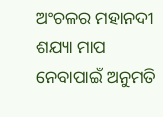ଅଂଚଳର ମହାନଦୀ ଶଯ୍ୟା ମାପ ନେବାପାଇଁ ଅନୁମତି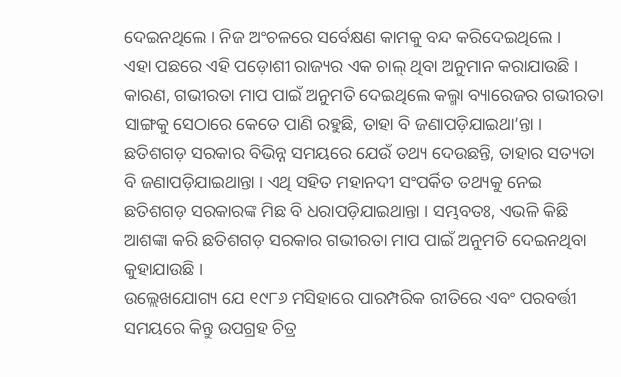ଦେଇନଥିଲେ । ନିଜ ଅଂଚଳରେ ସର୍ବେକ୍ଷଣ କାମକୁ ବନ୍ଦ କରିଦେଇଥିଲେ ।
ଏହା ପଛରେ ଏହି ପଡ଼ୋଶୀ ରାଜ୍ୟର ଏକ ଚାଲ୍ ଥିବା ଅନୁମାନ କରାଯାଉଛି । କାରଣ, ଗଭୀରତା ମାପ ପାଇଁ ଅନୁମତି ଦେଇଥିଲେ କଲ୍ମା ବ୍ୟାରେଜର ଗଭୀରତା ସାଙ୍ଗକୁ ସେଠାରେ କେତେ ପାଣି ରହୁଛି, ତାହା ବି ଜଣାପଡ଼ିଯାଇଥା’ନ୍ତା । ଛତିଶଗଡ଼ ସରକାର ବିଭିନ୍ନ ସମୟରେ ଯେଉଁ ତଥ୍ୟ ଦେଉଛନ୍ତି, ତାହାର ସତ୍ୟତା ବି ଜଣାପଡ଼ିଯାଇଥାନ୍ତା । ଏଥି ସହିତ ମହାନଦୀ ସଂପର୍କିତ ତଥ୍ୟକୁ ନେଇ ଛତିଶଗଡ଼ ସରକାରଙ୍କ ମିଛ ବି ଧରାପଡ଼ିଯାଇଥାନ୍ତା । ସମ୍ଭବତଃ, ଏଭଳି କିଛି ଆଶଙ୍କା କରି ଛତିଶଗଡ଼ ସରକାର ଗଭୀରତା ମାପ ପାଇଁ ଅନୁମତି ଦେଇନଥିବା କୁହାଯାଉଛି ।
ଉଲ୍ଲେଖଯୋଗ୍ୟ ଯେ ୧୯୮୬ ମସିହାରେ ପାରମ୍ପରିକ ରୀତିରେ ଏବଂ ପରବର୍ତ୍ତୀ ସମୟରେ କିନ୍ତୁ ଉପଗ୍ରହ ଚିତ୍ର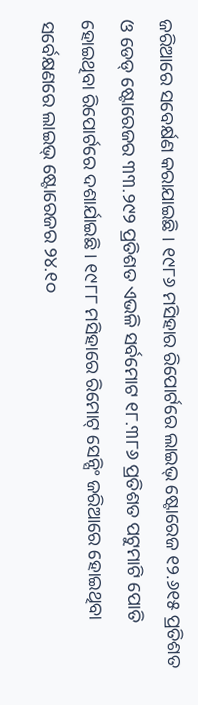ଜରିଆରେ ସବେର୍କ୍ଷଣ କରାଯାଇଛି । ୧୯୮୬ ମସିହାର ରିପୋର୍ଟରେ ଲାଇଭ୍ ଷ୍ଟୋରେଜ ୧୨.୬୧୫ ପ୍ରତିଶତ ଓ ଡେଡ୍ ଷ୍ଟୋରେଜର ୩୩.୨୯୨ ପ୍ରତିଶତ ଏଭଳି ସର୍ବମୋଟ ୧୮.୩୮୬ ପ୍ରତିଶତ ପଟୁମାଟି ପୋତି ହୋଇଥିବା ରିପୋର୍ଟରେ ଦଶାର୍ଯାଇଛି । ୧୯୮୮ ମସିହାରେ ରିମୋଟ୍ ସେନ୍ସିଂ ଜରିଆରେ ହୋଇଥିବା ସର୍ବେକ୍ଷଣରେ ଲାଇଭ୍ ଷ୍ଟୋରେଜର ୨୪.୧୦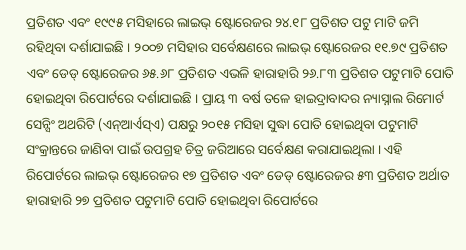ପ୍ରତିଶତ ଏବଂ ୧୯୯୫ ମସିହାରେ ଲାଇଭ୍ ଷ୍ଟୋରେଜର ୨୪.୧୮ ପ୍ରତିଶତ ପଟୁ ମାଟି ଜମି ରହିଥିବା ଦର୍ଶାଯାଇଛି । ୨୦୦୭ ମସିହାର ସର୍ବେକ୍ଷଣରେ ଲାଇଭ୍ ଷ୍ଟୋରେଜର ୧୧.୭୯ ପ୍ରତିଶତ ଏବଂ ଡେଡ୍ ଷ୍ଟୋରେଜର ୬୫.୬୮ ପ୍ରତିଶତ ଏଭଳି ହାରାହାରି ୨୬.୮୩ ପ୍ରତିଶତ ପଟୁମାଟି ପୋତି ହୋଇଥିବା ରିପୋର୍ଟରେ ଦର୍ଶାଯାଇଛି । ପ୍ରାୟ ୩ ବର୍ଷ ତଳେ ହାଇଦ୍ରାବାଦର ନ୍ୟାସ୍ନାଲ ରିମୋର୍ଟ ସେନ୍ସିଂ ଅଥରିଟି (ଏନ୍ଆର୍ଏସ୍ଏ) ପକ୍ଷରୁ ୨୦୧୫ ମସିହା ସୁଦ୍ଧା ପୋତି ହୋଇଥିବା ପଟୁମାଟି ସଂକ୍ରାନ୍ତରେ ଜାଣିବା ପାଇଁ ଉପଗ୍ରହ ଚିତ୍ର ଜରିଆରେ ସର୍ବେକ୍ଷଣ କରାଯାଇଥିଲା । ଏହି ରିପୋର୍ଟରେ ଲାଇଭ୍ ଷ୍ଟୋରେଜର ୧୭ ପ୍ରତିଶତ ଏବଂ ଡେଡ୍ ଷ୍ଟୋରେଜର ୫୩ ପ୍ରତିଶତ ଅର୍ଥାତ ହାରାହାରି ୨୭ ପ୍ରତିଶତ ପଟୁମାଟି ପୋତି ହୋଇଥିବା ରିପୋର୍ଟରେ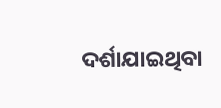ଦର୍ଶାଯାଇଥିବା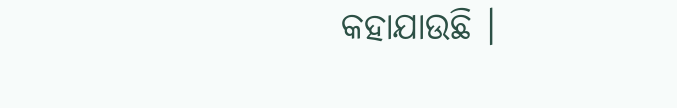କହାଯାଉଛି ।